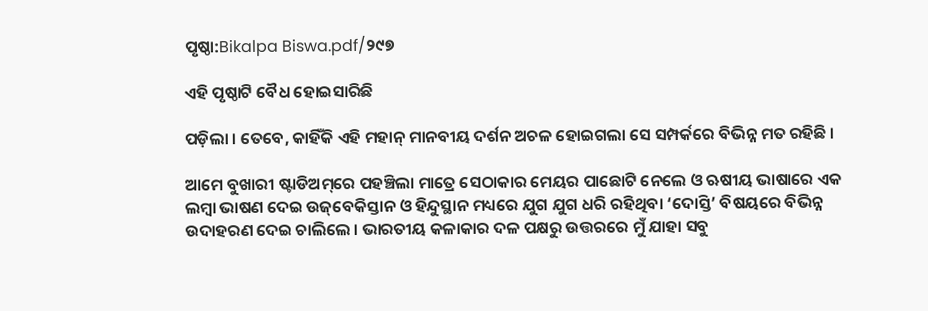ପୃଷ୍ଠା:Bikalpa Biswa.pdf/୨୯୭

ଏହି ପୃଷ୍ଠାଟି ବୈଧ ହୋଇସାରିଛି

ପଡ଼ିଲା । ତେବେ, କାହିଁକି ଏହି ମହାନ୍ ମାନବୀୟ ଦର୍ଶନ ଅଚଳ ହୋଇଗଲା ସେ ସମ୍ପର୍କରେ ବିଭିନ୍ନ ମତ ରହିଛି ।

ଆମେ ବୁଖାରୀ ଷ୍ଟାଡିଅମ୍‌ରେ ପହଞ୍ଚିଲା ମାତ୍ରେ ସେଠାକାର ମେୟର ପାଛୋଟି ନେଲେ ଓ ଋଷୀୟ ଭାଷାରେ ଏକ ଲମ୍ବା ଭାଷଣ ଦେଇ ଉଜ୍‌ବେକିସ୍ତାନ ଓ ହିନ୍ଦୁସ୍ଥାନ ମଧ୍ୟରେ ଯୁଗ ଯୁଗ ଧରି ରହିଥିବା ‘ଦୋସ୍ତି’ ବିଷୟରେ ବିଭିନ୍ନ ଉଦାହରଣ ଦେଇ ଚାଲିଲେ । ଭାରତୀୟ କଳାକାର ଦଳ ପକ୍ଷରୁ ଉତ୍ତରରେ ମୁଁ ଯାହା ସବୁ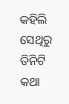କହିଲି ସେଥିରୁ ତିନିଟି କଥା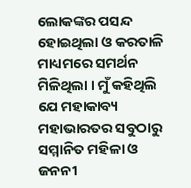ଲୋକଙ୍କର ପସନ୍ଦ ହୋଇଥିଲା ଓ କରତାଳି ମାଧ୍ୟମରେ ସମର୍ଥନ ମିଳିଥିଲା । ମୁଁ କହିଥିଲି ଯେ ମହାକାବ୍ୟ ମହାଭାରତର ସବୁଠାରୁ ସମ୍ମାନିତ ମହିଳା ଓ ଜନନୀ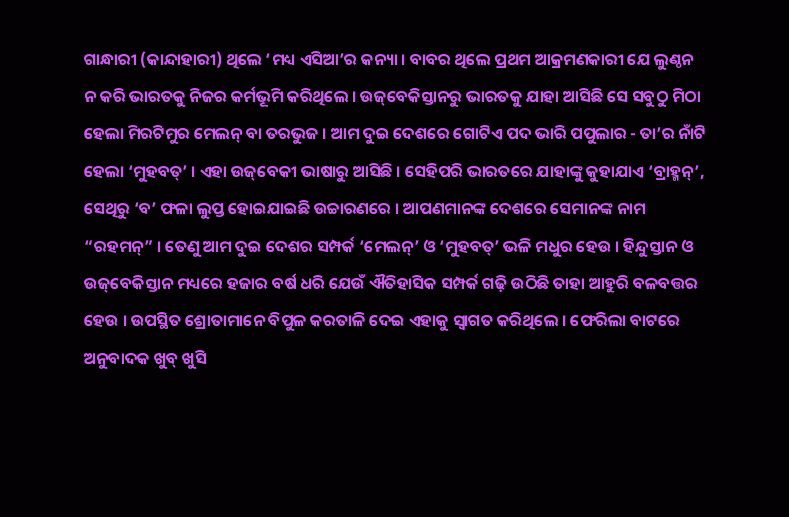ଗାନ୍ଧାରୀ (କାନ୍ଦାହାରୀ) ଥିଲେ ‘ମଧ୍ୟ ଏସିଆ’ର କନ୍ୟା । ବାବର ଥିଲେ ପ୍ରଥମ ଆକ୍ରମଣକାରୀ ଯେ ଲୁଣ୍ଠନ ନ କରି ଭାରତକୁ ନିଜର କର୍ମଭୂମି କରିଥିଲେ । ଉଜ୍‌ବେକିସ୍ତାନରୁ ଭାରତକୁ ଯାହା ଆସିଛି ସେ ସବୁଠୁ ମିଠା ହେଲା ମିରଟିମୁର ମେଲନ୍ ବା ତରଭୁଜ । ଆମ ଦୁଇ ଦେଶରେ ଗୋଟିଏ ପଦ ଭାରି ପପୁଲାର - ତା’ର ନାଁଟି ହେଲା ‘ମୁହବତ୍’ । ଏହା ଉଜ୍‌ବେକୀ ଭାଷାରୁ ଆସିଛି । ସେହିପରି ଭାରତରେ ଯାହାଙ୍କୁ କୁହାଯାଏ ‘ବ୍ରାହ୍ମନ୍’, ସେଥିରୁ ‘ବ’ ଫଳା ଲୁପ୍ତ ହୋଇଯାଇଛି ଉଚ୍ଚାରଣରେ । ଆପଣମାନଙ୍କ ଦେଶରେ ସେମାନଙ୍କ ନାମ “ରହମନ୍” । ତେଣୁ ଆମ ଦୁଇ ଦେଶର ସମ୍ପର୍କ ‘ମେଲନ୍’ ଓ ‘ମୁହବତ୍’ ଭଳି ମଧୁର ହେଉ । ହିନ୍ଦୁସ୍ତାନ ଓ ଉଜ୍‌ବେକିସ୍ତାନ ମଧ୍ୟରେ ହଜାର ବର୍ଷ ଧରି ଯେଉଁ ଐତିହାସିକ ସମ୍ପର୍କ ଗଢ଼ି ଉଠିଛି ତାହା ଆହୁରି ବଳବତ୍ତର ହେଉ । ଉପସ୍ଥିତ ଶ୍ରୋତାମାନେ ବିପୁଳ କରତାଳି ଦେଇ ଏହାକୁ ସ୍ୱାଗତ କରିଥିଲେ । ଫେରିଲା ବାଟରେ ଅନୁବାଦକ ଖୁବ୍ ଖୁସି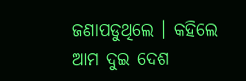ଜଣାପଡୁଥିଲେ । କହିଲେ ଆମ ଦୁଇ ଦେଶ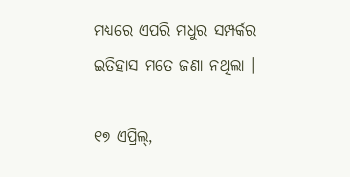ମଧ୍ୟରେ ଏପରି ମଧୁର ସମ୍ପର୍କର ଇତିହାସ ମତେ ଜଣା ନଥିଲା ।

୧୭ ଏପ୍ରିଲ୍,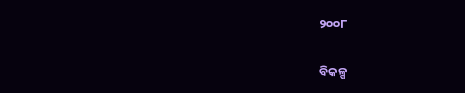୨୦୦୮

ବିକଳ୍ପ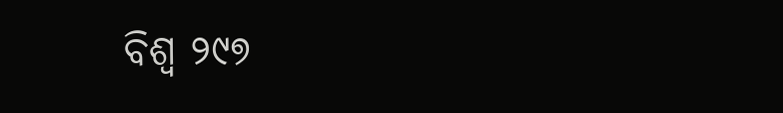ବିଶ୍ୱ ୨୯୭